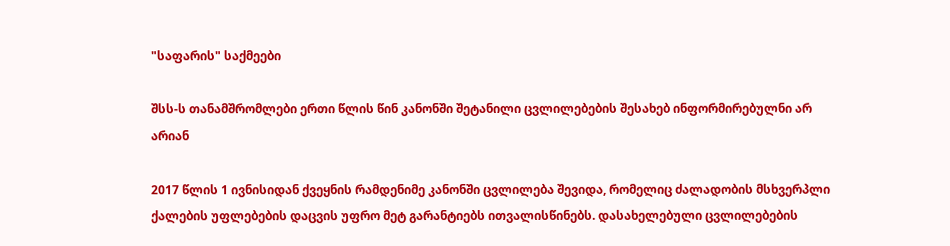"საფარის" საქმეები

შსს-ს თანამშრომლები ერთი წლის წინ კანონში შეტანილი ცვლილებების შესახებ ინფორმირებულნი არ არიან

2017 წლის 1 ივნისიდან ქვეყნის რამდენიმე კანონში ცვლილება შევიდა, რომელიც ძალადობის მსხვერპლი ქალების უფლებების დაცვის უფრო მეტ გარანტიებს ითვალისწინებს. დასახელებული ცვლილებების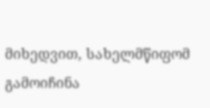მიხედვით, სახელმწიფომ გამოიჩინა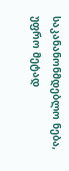საკანანონმდებლო ნება, უფრო მეტად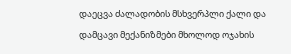დაეცვა ძალადობის მსხვერპლი ქალი და დამცავი მექანიზმები მხოლოდ ოჯახის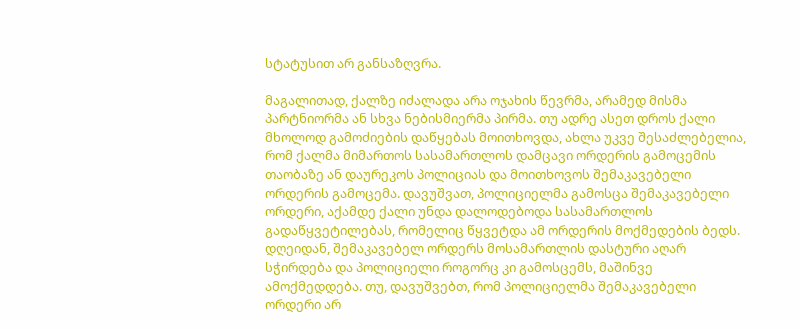სტატუსით არ განსაზღვრა.

მაგალითად, ქალზე იძალადა არა ოჯახის წევრმა, არამედ მისმა პარტნიორმა ან სხვა ნებისმიერმა პირმა. თუ ადრე ასეთ დროს ქალი მხოლოდ გამოძიების დაწყებას მოითხოვდა, ახლა უკვე შესაძლებელია, რომ ქალმა მიმართოს სასამართლოს დამცავი ორდერის გამოცემის თაობაზე ან დაურეკოს პოლიციას და მოითხოვოს შემაკავებელი ორდერის გამოცემა. დავუშვათ, პოლიციელმა გამოსცა შემაკავებელი ორდერი, აქამდე ქალი უნდა დალოდებოდა სასამართლოს გადაწყვეტილებას, რომელიც წყვეტდა ამ ორდერის მოქმედების ბედს. დღეიდან, შემაკავებელ ორდერს მოსამართლის დასტური აღარ სჭირდება და პოლიციელი როგორც კი გამოსცემს, მაშინვე ამოქმედდება. თუ, დავუშვებთ, რომ პოლიციელმა შემაკავებელი ორდერი არ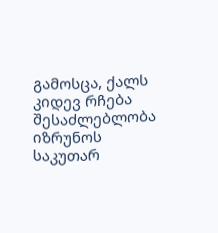გამოსცა, ქალს კიდევ რჩება შესაძლებლობა იზრუნოს საკუთარ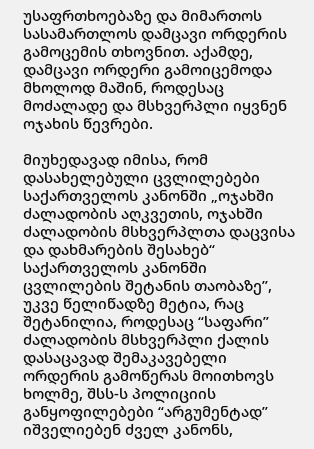უსაფრთხოებაზე და მიმართოს სასამართლოს დამცავი ორდერის გამოცემის თხოვნით. აქამდე, დამცავი ორდერი გამოიცემოდა მხოლოდ მაშინ, როდესაც მოძალადე და მსხვერპლი იყვნენ ოჯახის წევრები.

მიუხედავად იმისა, რომ დასახელებული ცვლილებები საქართველოს კანონში „ოჯახში ძალადობის აღკვეთის, ოჯახში ძალადობის მსხვერპლთა დაცვისა და დახმარების შესახებ“ საქართველოს კანონში ცვლილების შეტანის თაობაზე”, უკვე წელიწადზე მეტია, რაც შეტანილია, როდესაც “საფარი” ძალადობის მსხვერპლი ქალის დასაცავად შემაკავებელი ორდერის გამოწერას მოითხოვს ხოლმე, შსს-ს პოლიციის განყოფილებები “არგუმენტად” იშველიებენ ძველ კანონს,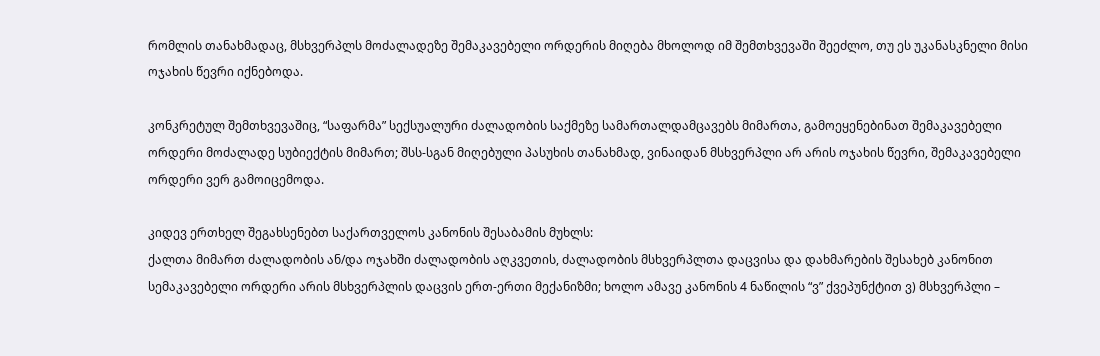რომლის თანახმადაც, მსხვერპლს მოძალადეზე შემაკავებელი ორდერის მიღება მხოლოდ იმ შემთხვევაში შეეძლო, თუ ეს უკანასკნელი მისი ოჯახის წევრი იქნებოდა.

კონკრეტულ შემთხვევაშიც, “საფარმა” სექსუალური ძალადობის საქმეზე სამართალდამცავებს მიმართა, გამოეყენებინათ შემაკავებელი ორდერი მოძალადე სუბიექტის მიმართ; შსს-სგან მიღებული პასუხის თანახმად, ვინაიდან მსხვერპლი არ არის ოჯახის წევრი, შემაკავებელი ორდერი ვერ გამოიცემოდა.

კიდევ ერთხელ შეგახსენებთ საქართველოს კანონის შესაბამის მუხლს:
ქალთა მიმართ ძალადობის ან/და ოჯახში ძალადობის აღკვეთის, ძალადობის მსხვერპლთა დაცვისა და დახმარების შესახებ კანონით სემაკავებელი ორდერი არის მსხვერპლის დაცვის ერთ-ერთი მექანიზმი; ხოლო ამავე კანონის 4 ნაწილის “ვ” ქვეპუნქტით ვ) მსხვერპლი –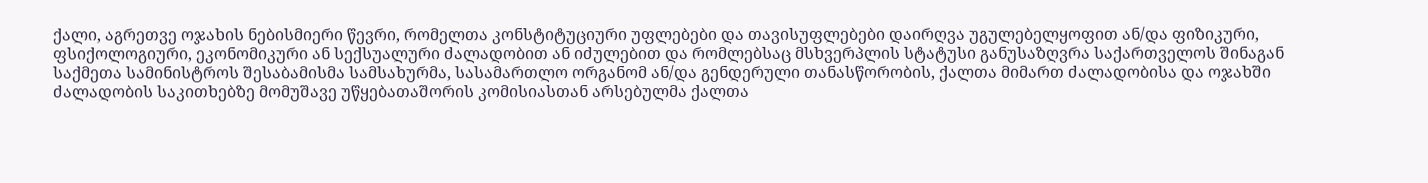ქალი, აგრეთვე ოჯახის ნებისმიერი წევრი, რომელთა კონსტიტუციური უფლებები და თავისუფლებები დაირღვა უგულებელყოფით ან/და ფიზიკური, ფსიქოლოგიური, ეკონომიკური ან სექსუალური ძალადობით ან იძულებით და რომლებსაც მსხვერპლის სტატუსი განუსაზღვრა საქართველოს შინაგან საქმეთა სამინისტროს შესაბამისმა სამსახურმა, სასამართლო ორგანომ ან/და გენდერული თანასწორობის, ქალთა მიმართ ძალადობისა და ოჯახში ძალადობის საკითხებზე მომუშავე უწყებათაშორის კომისიასთან არსებულმა ქალთა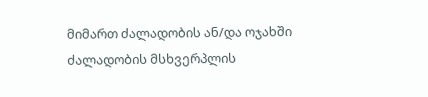მიმართ ძალადობის ან/და ოჯახში ძალადობის მსხვერპლის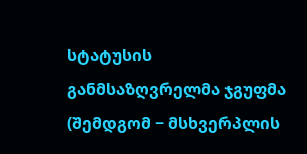სტატუსის განმსაზღვრელმა ჯგუფმა (შემდგომ − მსხვერპლის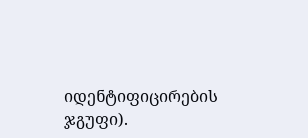იდენტიფიცირების ჯგუფი).